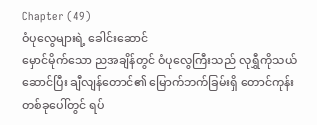Chapter (49)
ဝံပုလွေများရဲ့ ခေါင်းဆောင်
မှောင်မိုက်သော ညအချိန်တွင် ဝံပုလွေကြီးသည် လုရွှီကိုသယ်ဆောင်ပြီး ချီလျန်တောင်၏ မြောက်ဘက်ခြမ်းရှိ တောင်ကုန်းတစ်ခုပေါ်တွင် ရပ်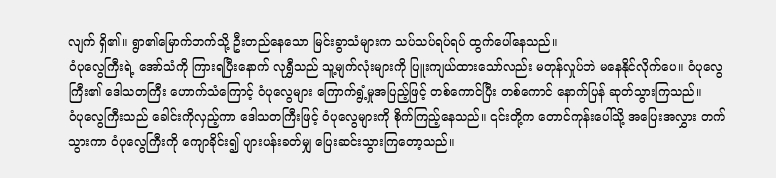လျက် ရှိ၏။ ရွာ၏မြောက်ဘက်သို့ ဦးတည်နေသော မြင်းခွာသံများက သပ်သပ်ရပ်ရပ် ထွက်ပေါ်နေသည်။
ဝံပုလွေကြီးရဲ့ အော်သံကို ကြားရပြီးနောက် လုရွှီသည် သူ့မျက်လုံးများကို ပြူးကျယ်ထားသော်လည်း မတုန်လှုပ်ဘဲ မနေနိုင်လိုက်ပေ။ ဝံပုလွေကြီး၏ ဒေါသတကြီး ဟောက်သံကြောင့် ဝံပုလွေများ ကြောက်ရွံ့မှုအပြည့်ဖြင့် တစ်ကောင်ပြီး တစ်ကောင် နောက်ပြန် ဆုတ်သွားကြသည်။
ဝံပုလွေကြီးသည် ခေါင်းကိုလှည့်ကာ ဒေါသတကြီးဖြင့် ဝံပုလွေများကို စိုက်ကြည့်နေသည်။ ၎င်းတို့က တောင်ကုန်းပေါ်သို့ အပြေးအလွှား တက်သွားကာ ဝံပုလွေကြီးကို ကျောခိုင်း၍ ပျားပန်းခတ်မျှ ပြေးဆင်းသွားကြတော့သည်။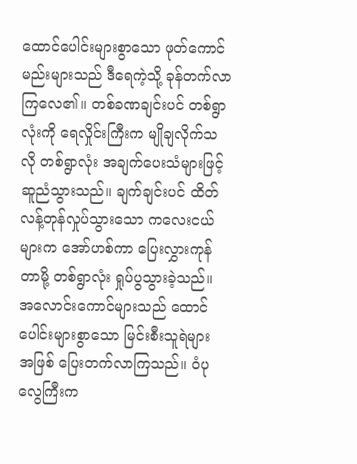ထောင်ပေါင်းများစွာသော ဖုတ်ကောင်မည်းများသည် ဒီရေကဲ့သို့ ခုန်တက်လာကြလေ၏။ တစ်ခဏချင်းပင် တစ်ရွာလုံးကို ရေလှိုင်းကြီးက မျိုချလိုက်သလို တစ်ရွာလုံး အချက်ပေးသံများဖြင့် ဆူညံသွားသည်။ ချက်ချင်းပင် ထိတ်လန့်တုန်လှုပ်သွားသော ကလေးငယ်များက အော်ဟစ်ကာ ပြေးလွှားကုန်တာမို့ တစ်ရွာလုံး ရှုပ်ပွသွားခဲ့သည်။
အလောင်းကောင်များသည် ထောင်ပေါင်းများစွာသော မြင်းစီးသူရဲများ အဖြစ် ပြေးတက်လာကြသည်။ ဝံပုလွေကြီးက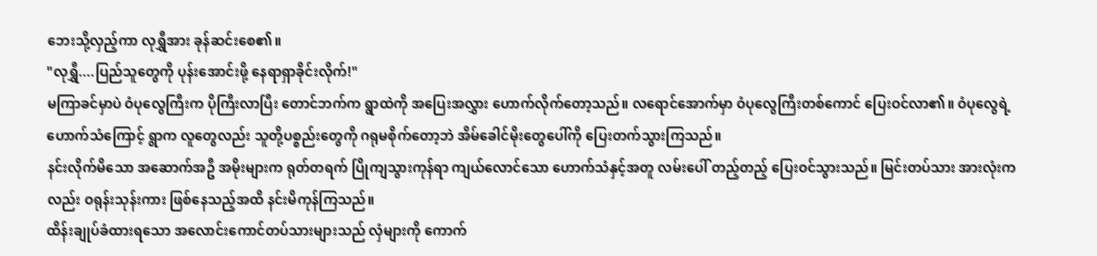ဘေးသို့လှည့်ကာ လုရွှီအား ခုန်ဆင်းစေ၏။
"လုရွှီ....ပြည်သူတွေကို ပုန်းအောင်းဖို့ နေရာရှာခိုင်းလိုက်!"
မကြာခင်မှာပဲ ဝံပုလွေကြီးက ပိုကြီးလာပြီး တောင်ဘက်က ရွာထဲကို အပြေးအလွှား ဟောက်လိုက်တော့သည်။ လရောင်အောက်မှာ ဝံပုလွေကြီးတစ်ကောင် ပြေးဝင်လာ၏။ ဝံပုလွေရဲ့ ဟောက်သံကြောင့် ရွာက လူတွေလည်း သူတို့ပစ္စည်းတွေကို ဂရုမစိုက်တော့ဘဲ အိမ်ခေါင်မိုးတွေပေါ်ကို ပြေးတက်သွားကြသည်။
နင်းလိုက်မိသော အဆောက်အဦ အမိုးများက ရုတ်တရက် ပြိုကျသွားကုန်ရာ ကျယ်လောင်သော ဟောက်သံနှင့်အတူ လမ်းပေါ် တည့်တည့် ပြေးဝင်သွားသည်။ မြင်းတပ်သား အားလုံးကလည်း ဝရုန်းသုန်းကား ဖြစ်နေသည့်အထိ နင်းမိကုန်ကြသည်။
ထိန်းချုပ်ခံထားရသော အလောင်းကောင်တပ်သားများသည် လှံများကို ကောက်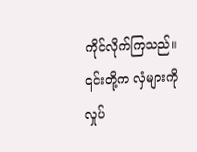ကိုင်လိုက်ကြသည်။ ၎င်းတို့က လှံများကို လှုပ်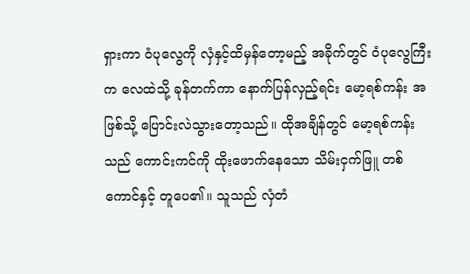ရှားကာ ဝံပုလွေကို လှံနှင့်ထိမှန်တော့မည့် အခိုက်တွင် ဝံပုလွေကြီးက လေထဲသို့ ခုန်တက်ကာ နောက်ပြန်လှည့်ရင်း မော့ရစ်ကန်း အဖြစ်သို့ ပြောင်းလဲသွားတော့သည်။ ထိုအချိန်တွင် မော့ရစ်ကန်းသည် ကောင်းကင်ကို ထိုးဖောက်နေသော သိမ်းငှက်ဖြူ တစ်ကောင်နှင့် တူပေ၏။ သူသည် လှံတံ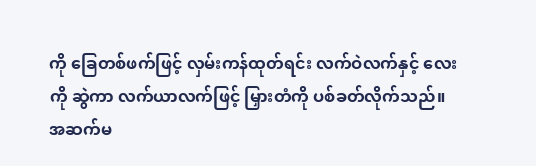ကို ခြေတစ်ဖက်ဖြင့် လှမ်းကန်ထုတ်ရင်း လက်ဝဲလက်နှင့် လေးကို ဆွဲကာ လက်ယာလက်ဖြင့် မြှားတံကို ပစ်ခတ်လိုက်သည်။
အဆက်မ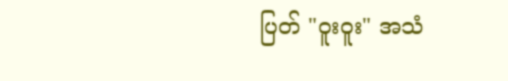ပြတ် "ဝူးဝူး" အသံ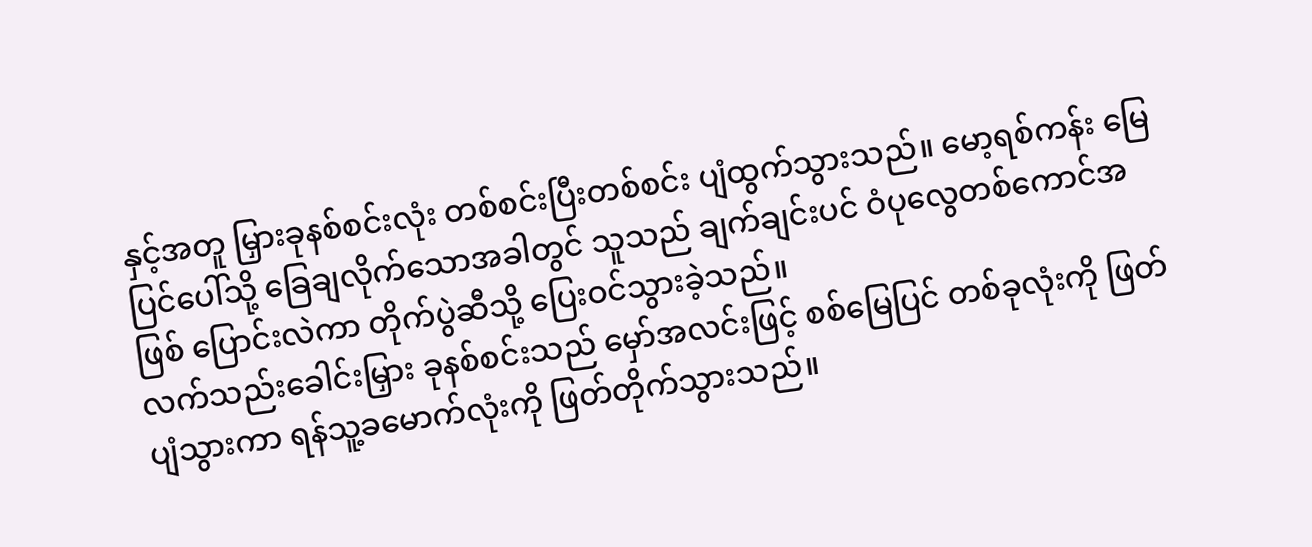နှင့်အတူ မြှားခုနစ်စင်းလုံး တစ်စင်းပြီးတစ်စင်း ပျံထွက်သွားသည်။ မော့ရစ်ကန်း မြေပြင်ပေါ်သို့ ခြေချလိုက်သောအခါတွင် သူသည် ချက်ချင်းပင် ဝံပုလွေတစ်ကောင်အဖြစ် ပြောင်းလဲကာ တိုက်ပွဲဆီသို့ ပြေးဝင်သွားခဲ့သည်။
လက်သည်းခေါင်းမြှား ခုနစ်စင်းသည် မှော်အလင်းဖြင့် စစ်မြေပြင် တစ်ခုလုံးကို ဖြတ်ပျံသွားကာ ရန်သူ့ခမောက်လုံးကို ဖြတ်တိုက်သွားသည်။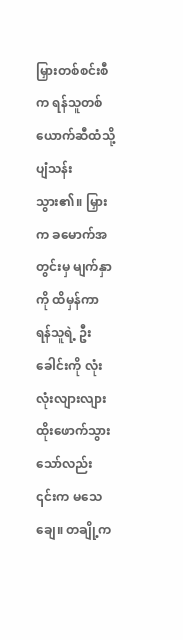မြှားတစ်စင်းစီက ရန်သူတစ်ယောက်ဆီထံသို့ ပျံသန်းသွား၏။ မြှားက ခမောက်အတွင်းမှ မျက်နှာကို ထိမှန်ကာ ရန်သူရဲ့ ဦးခေါင်းကို လုံးလုံးလျားလျား ထိုးဖောက်သွားသော်လည်း ၎င်းက မသေချေ။ တချို့က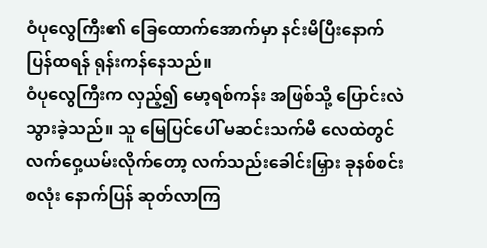ဝံပုလွေကြီး၏ ခြေထောက်အောက်မှာ နင်းမိပြီးနောက် ပြန်ထရန် ရုန်းကန်နေသည်။
ဝံပုလွေကြီးက လှည့်၍ မော့ရစ်ကန်း အဖြစ်သို့ ပြောင်းလဲသွားခဲ့သည်။ သူ မြေပြင်ပေါ် မဆင်းသက်မီ လေထဲတွင် လက်ဝှေ့ယမ်းလိုက်တော့ လက်သည်းခေါင်းမြှား ခုနစ်စင်းစလုံး နောက်ပြန် ဆုတ်လာကြ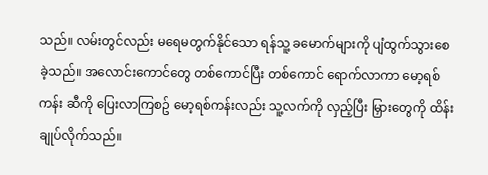သည်။ လမ်းတွင်လည်း မရေမတွက်နိုင်သော ရန်သူ့ ခမောက်များကို ပျံထွက်သွားစေခဲ့သည်။ အလောင်းကောင်တွေ တစ်ကောင်ပြီး တစ်ကောင် ရောက်လာကာ မော့ရစ်ကန်း ဆီကို ပြေးလာကြစဥ် မော့ရစ်ကန်းလည်း သူ့လက်ကို လှည့်ပြီး မြှားတွေကို ထိန်းချုပ်လိုက်သည်။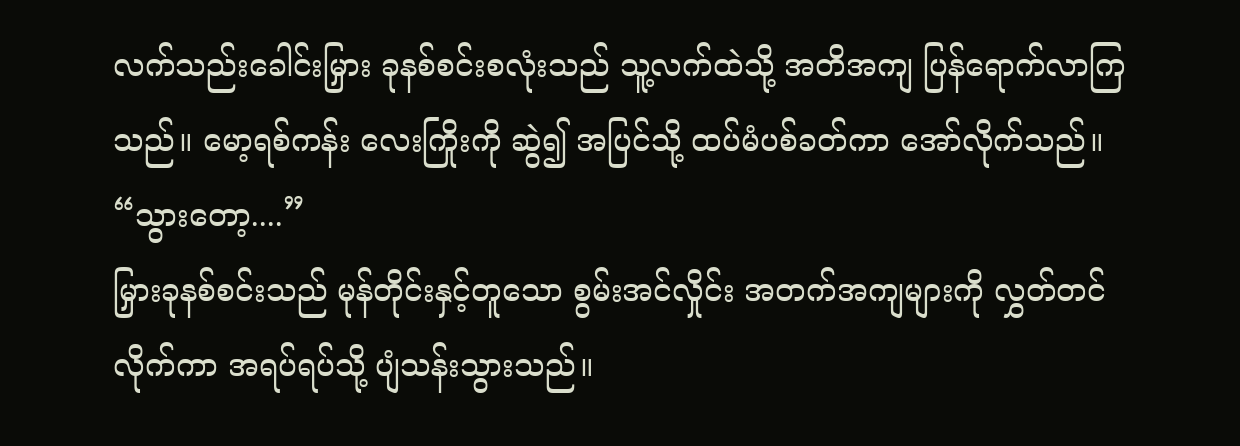လက်သည်းခေါင်းမြှား ခုနစ်စင်းစလုံးသည် သူ့လက်ထဲသို့ အတိအကျ ပြန်ရောက်လာကြသည်။ မော့ရစ်ကန်း လေးကြိုးကို ဆွဲ၍ အပြင်သို့ ထပ်မံပစ်ခတ်ကာ အော်လိုက်သည်။
“သွားတော့....”
မြှားခုနစ်စင်းသည် မုန်တိုင်းနှင့်တူသော စွမ်းအင်လှိုင်း အတက်အကျများကို လွှတ်တင်လိုက်ကာ အရပ်ရပ်သို့ ပျံသန်းသွားသည်။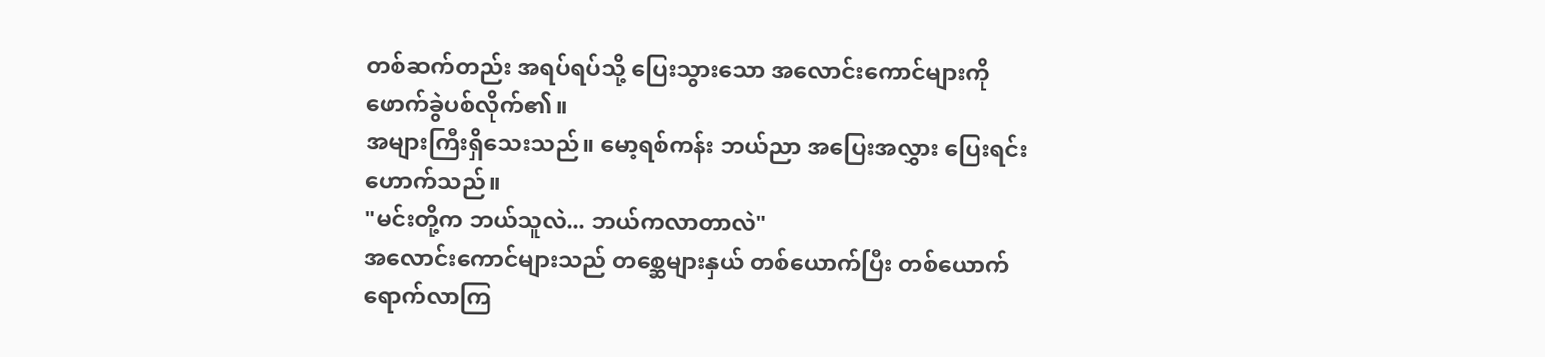တစ်ဆက်တည်း အရပ်ရပ်သို့ ပြေးသွားသော အလောင်းကောင်များကို ဖောက်ခွဲပစ်လိုက်၏။
အများကြီးရှိသေးသည်။ မော့ရစ်ကန်း ဘယ်ညာ အပြေးအလွှား ပြေးရင်း ဟောက်သည်။
"မင်းတို့က ဘယ်သူလဲ... ဘယ်ကလာတာလဲ"
အလောင်းကောင်များသည် တစ္ဆေများနှယ် တစ်ယောက်ပြီး တစ်ယောက် ရောက်လာကြ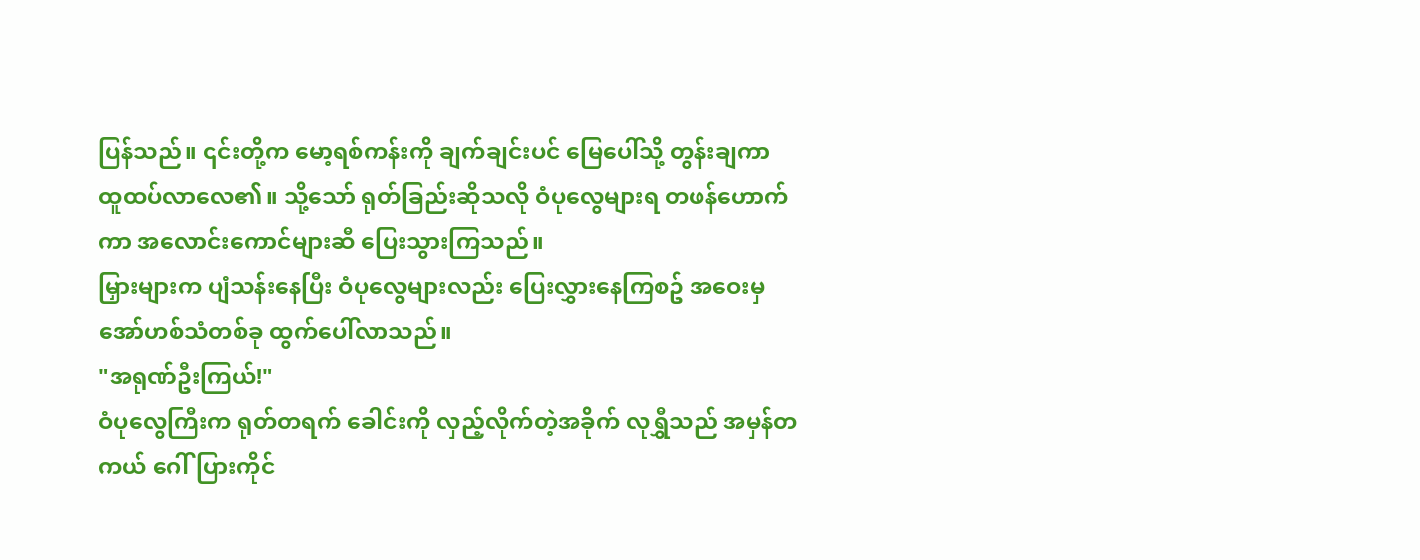ပြန်သည်။ ၎င်းတို့က မော့ရစ်ကန်းကို ချက်ချင်းပင် မြေပေါ်သို့ တွန်းချကာ ထူထပ်လာလေ၏။ သို့သော် ရုတ်ခြည်းဆိုသလို ဝံပုလွေများရ တဖန်ဟောက်ကာ အလောင်းကောင်များဆီ ပြေးသွားကြသည်။
မြှားများက ပျံသန်းနေပြီး ဝံပုလွေများလည်း ပြေးလွှားနေကြစဥ် အဝေးမှ အော်ဟစ်သံတစ်ခု ထွက်ပေါ်လာသည်။
"အရုဏ်ဦးကြယ်!"
ဝံပုလွေကြီးက ရုတ်တရက် ခေါင်းကို လှည့်လိုက်တဲ့အခိုက် လုရွှီသည် အမှန်တကယ် ဂေါ်ပြားကိုင်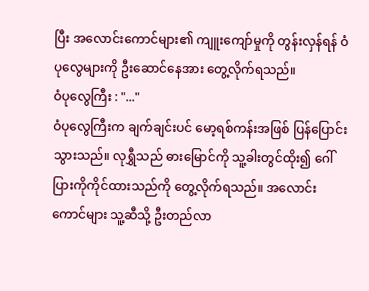ပြီး အလောင်းကောင်များ၏ ကျူးကျော်မှုကို တွန်းလှန်ရန် ဝံပုလွေများကို ဦးဆောင်နေအား တွေ့လိုက်ရသည်။
ဝံပုလွေကြီး : "..."
ဝံပုလွေကြီးက ချက်ချင်းပင် မော့ရစ်ကန်းအဖြစ် ပြန်ပြောင်းသွားသည်။ လုရွှီသည် ဓားမြောင်ကို သူ့ခါးတွင်ထိုး၍ ဂေါ်ပြားကိုကိုင်ထားသည်ကို တွေ့လိုက်ရသည်။ အလောင်းကောင်များ သူ့ဆီသို့ ဦးတည်လာ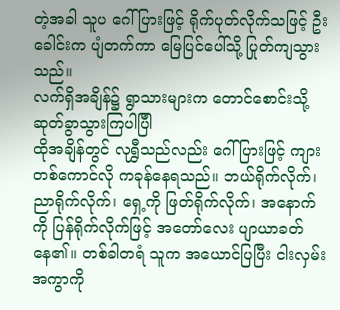တဲ့အခါ သူပ ဂေါ်ပြားဖြင့် ရိုက်ပုတ်လိုက်သဖြင့် ဦးခေါင်းက ပျံတက်ကာ မြေပြင်ပေါ်သို့ ပြုတ်ကျသွားသည်။
လက်ရှိအချိန်၌ ရွာသားများက တောင်စောင်းသို့ ဆုတ်ခွာသွားကြပါပြီါ
ထိုအချိန်တွင် လုရွှီသည်လည်း ဂေါ်ပြားဖြင့် ကျားတစ်ကောင်လို ကခုန်နေရသည်။ ဘယ်ရိုက်လိုက်၊ ညာရိုက်လိုက်၊ ရှေ့ကို ဖြတ်ရိုက်လိုက်၊ အနောက်ကို ပြန်ရိုက်လိုက်ဖြင့် အတော်လေး ပျာယာခတ်နေ၏။ တစ်ခါတရံ သူက အယောင်ပြပြီး ငါးလှမ်းအကွာကို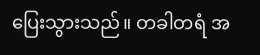ပြေးသွားသည်။ တခါတရံ အ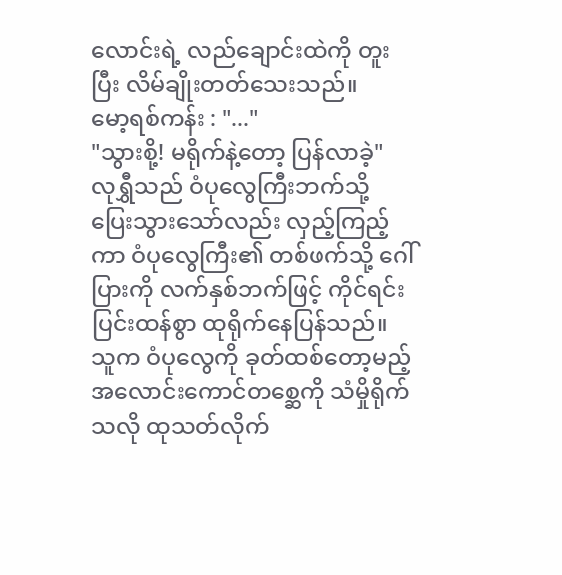လောင်းရဲ့ လည်ချောင်းထဲကို တူးပြီး လိမ်ချိုးတတ်သေးသည်။
မော့ရစ်ကန်း : "..."
"သွားစို့! မရိုက်နဲ့တော့ ပြန်လာခဲ့"
လုရွှီသည် ဝံပုလွေကြီးဘက်သို့ ပြေးသွားသော်လည်း လှည့်ကြည့်ကာ ဝံပုလွေကြီး၏ တစ်ဖက်သို့ ဂေါ်ပြားကို လက်နှစ်ဘက်ဖြင့် ကိုင်ရင်း ပြင်းထန်စွာ ထုရိုက်နေပြန်သည်။ သူက ဝံပုလွေကို ခုတ်ထစ်တော့မည့် အလောင်းကောင်တစ္ဆေကို သံမှိုရိုက်သလို ထုသတ်လိုက်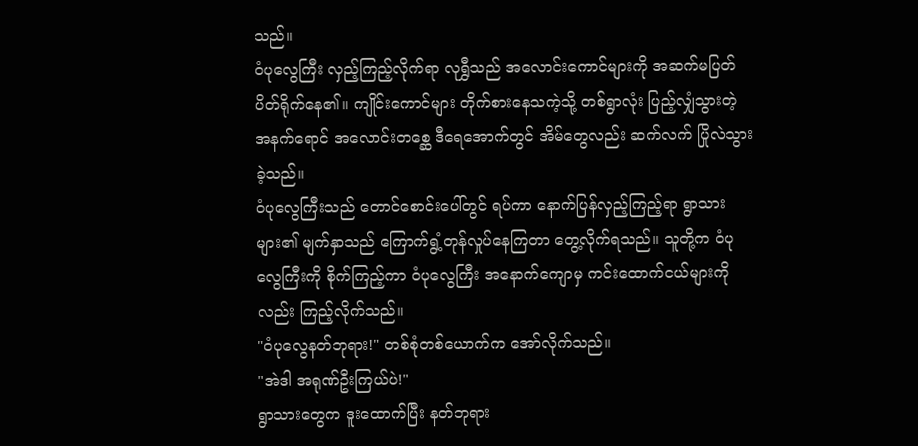သည်။
ဝံပုလွေကြီး လှည့်ကြည့်လိုက်ရာ လုရွှီသည် အလောင်းကောင်များကို အဆက်မပြတ် ပိတ်ရိုက်နေ၏။ ကျိုင်းကောင်များ တိုက်စားနေသကဲ့သို့ တစ်ရွာလုံး ပြည့်လျှံသွားတဲ့ အနက်ရောင် အလောင်းတစ္ဆေ ဒီရေအောက်တွင် အိမ်တွေလည်း ဆက်လက် ပြိုလဲသွားခဲ့သည်။
ဝံပုလွေကြီးသည် တောင်စောင်းပေါ်တွင် ရပ်ကာ နောက်ပြန်လှည့်ကြည့်ရာ ရွာသားများ၏ မျက်နှာသည် ကြောက်ရွံ့တုန်လှုပ်နေကြတာ တွေ့လိုက်ရသည်။ သူတို့က ဝံပုလွေကြီးကို စိုက်ကြည့်ကာ ဝံပုလွေကြီး အနောက်ကျောမှ ကင်းထောက်ငယ်များကိုလည်း ကြည့်လိုက်သည်။
"ဝံပုလွေနတ်ဘုရား!" တစ်စုံတစ်ယောက်က အော်လိုက်သည်။
"အဲဒါ အရုဏ်ဦးကြယ်ပဲ!"
ရွာသားတွေက ဒူးထောက်ပြီး နတ်ဘုရား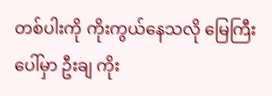တစ်ပါးကို ကိုးကွယ်နေသလို မြေကြီးပေါ်မှာ ဦးချ ကိုး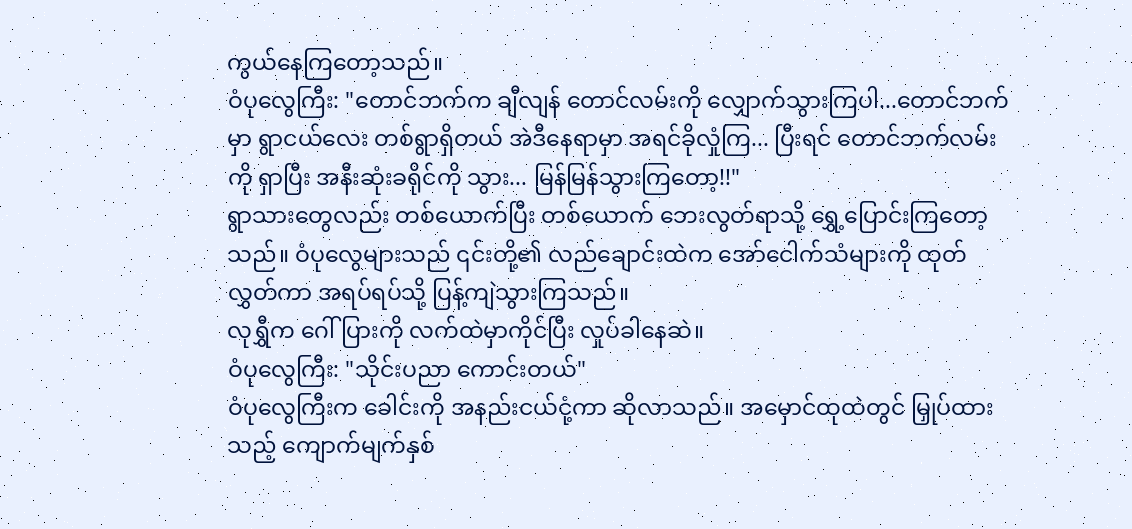ကွယ်နေကြတော့သည်။
ဝံပုလွေကြီး: "တောင်ဘက်က ချီလျန် တောင်လမ်းကို လျှောက်သွားကြပါ...တောင်ဘက်မှာ ရွာငယ်လေး တစ်ရွာရှိတယ် အဲဒီနေရာမှာ အရင်ခိုလှုံကြ... ပြီးရင် တောင်ဘက်လမ်းကို ရှာပြီး အနီးဆုံးခရိုင်ကို သွား... မြန်မြန်သွားကြတော့!!"
ရွာသားတွေလည်း တစ်ယောက်ပြီး တစ်ယောက် ဘေးလွတ်ရာသို့ ရွှေ့ပြောင်းကြတော့သည်။ ဝံပုလွေများသည် ၎င်းတို့၏ လည်ချောင်းထဲက အော်ငေါက်သံများကို ထုတ်လွှတ်ကာ အရပ်ရပ်သို့ ပြန့်ကျဲသွားကြသည်။
လုရွှီက ဂေါ်ပြားကို လက်ထဲမှာကိုင်ပြီး လှုပ်ခါနေဆဲ။
ဝံပုလွေကြီး: "သိုင်းပညာ ကောင်းတယ်"
ဝံပုလွေကြီးက ခေါင်းကို အနည်းငယ်ငုံ့ကာ ဆိုလာသည်။ အမှောင်ထုထဲတွင် မြှုပ်ထားသည့် ကျောက်မျက်နှစ်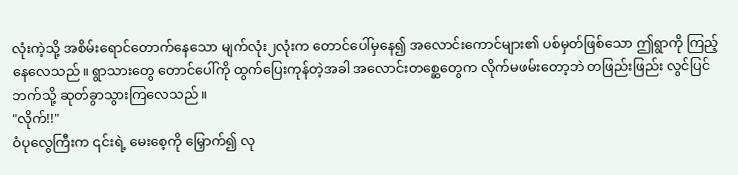လုံးကဲ့သို့ အစိမ်းရောင်တောက်နေသော မျက်လုံး၂လုံးက တောင်ပေါ်မှနေ၍ အလောင်းကောင်များ၏ ပစ်မှတ်ဖြစ်သော ဤရွာကို ကြည့်နေလေသည်။ ရွာသားတွေ တောင်ပေါ်ကို ထွက်ပြေးကုန်တဲ့အခါ အလောင်းတစ္ဆေတွေက လိုက်မဖမ်းတော့ဘဲ တဖြည်းဖြည်း လွင်ပြင်ဘက်သို့ ဆုတ်ခွာသွားကြလေသည်။
"လိုက်!!"
ဝံပုလွေကြီးက ၎င်းရဲ့ မေးစေ့ကို မြှောက်၍ လု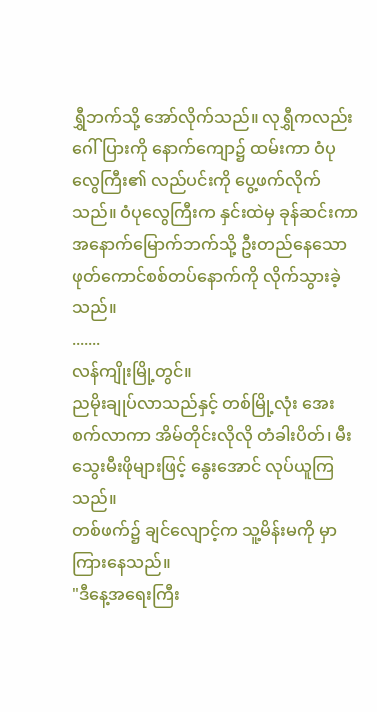ရွှီဘက်သို့ အော်လိုက်သည်။ လုရွှီကလည်း ဂေါ်ပြားကို နောက်ကျော၌ ထမ်းကာ ဝံပုလွေကြီး၏ လည်ပင်းကို ပွေ့ဖက်လိုက်သည်။ ဝံပုလွေကြီးက နှင်းထဲမှ ခုန်ဆင်းကာ အနောက်မြောက်ဘက်သို့ ဦးတည်နေသော ဖုတ်ကောင်စစ်တပ်နောက်ကို လိုက်သွားခဲ့သည်။
.......
လန်ကျိုးမြို့တွင်။
ညမိုးချုပ်လာသည်နှင့် တစ်မြို့လုံး အေးစက်လာကာ အိမ်တိုင်းလိုလို တံခါးပိတ်၊ မီးသွေးမီးဖိုများဖြင့် နွေးအောင် လုပ်ယူကြသည်။
တစ်ဖက်၌ ချင်လျောင့်က သူ့မိန်းမကို မှာကြားနေသည်။
"ဒီနေ့အရေးကြီး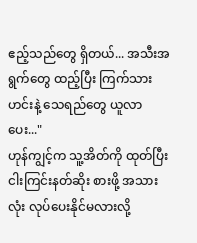ဧည့်သည်တွေ ရှိတယ်... အသီးအရွက်တွေ ထည့်ပြီး ကြက်သားဟင်းနဲ့ သေရည်တွေ ယူလာပေး..."
ဟုန်ကျွင့်က သူ့အိတ်ကို ထုတ်ပြီး ငါးကြင်းနတ်ဆိုး စားဖို့ အသားလုံး လုပ်ပေးနိုင်မလားလို့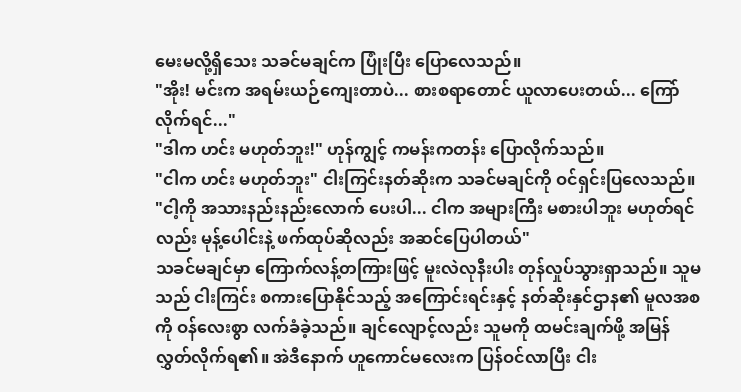မေးမလို့ရှိသေး သခင်မချင်က ပြုံးပြီး ပြောလေသည်။
"အိုး! မင်းက အရမ်းယဉ်ကျေးတာပဲ... စားစရာတောင် ယူလာပေးတယ်... ကြော်လိုက်ရင်..."
"ဒါက ဟင်း မဟုတ်ဘူး!" ဟုန်ကျွင့် ကမန်းကတန်း ပြောလိုက်သည်။
"ငါက ဟင်း မဟုတ်ဘူး" ငါးကြင်းနတ်ဆိုးက သခင်မချင်ကို ဝင်ရှင်းပြလေသည်။
"ငါ့ကို အသားနည်းနည်းလောက် ပေးပါ... ငါက အများကြီး မစားပါဘူး မဟုတ်ရင်လည်း မုန့်ပေါင်းနဲ့ ဖက်ထုပ်ဆိုလည်း အဆင်ပြေပါတယ်"
သခင်မချင်မှာ ကြောက်လန့်တကြားဖြင့် မူးလဲလုနီးပါး တုန်လှုပ်သွားရှာသည်။ သူမသည် ငါးကြင်း စကားပြောနိုင်သည့် အကြောင်းရင်းနှင့် နတ်ဆိုးနှင်ဌာန၏ မူလအစကို ဝန်လေးစွာ လက်ခံခဲ့သည်။ ချင်လျောင့်လည်း သူမကို ထမင်းချက်ဖို့ အမြန် လွှတ်လိုက်ရ၏။ အဲဒီနောက် ဟူကောင်မလေးက ပြန်ဝင်လာပြီး ငါး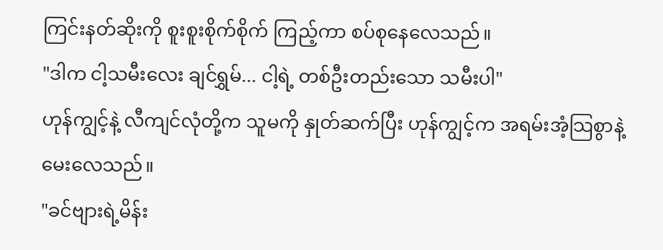ကြင်းနတ်ဆိုးကို စူးစူးစိုက်စိုက် ကြည့်ကာ စပ်စုနေလေသည်။
"ဒါက ငါ့သမီးလေး ချင်ရွှမ်... ငါ့ရဲ့ တစ်ဦးတည်းသော သမီးပါ"
ဟုန်ကျွင့်နဲ့ လီကျင်လုံတို့က သူမကို နှုတ်ဆက်ပြီး ဟုန်ကျွင့်က အရမ်းအံ့သြစွာနဲ့ မေးလေသည်။
"ခင်ဗျားရဲ့မိန်း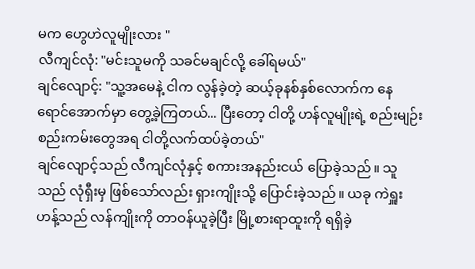မက ဟွေဟဲလူမျိုးလား "
လီကျင်လုံ: "မင်းသူမကို သခင်မချင်လို့ ခေါ်ရမယ်"
ချင်လျောင့်: "သူ့အမေနဲ့ ငါက လွန်ခဲ့တဲ့ ဆယ့်ခုနစ်နှစ်လောက်က နေရောင်အောက်မှာ တွေ့ခဲ့ကြတယ်... ပြီးတော့ ငါတို့ ဟန်လူမျိုးရဲ့ စည်းမျဉ်းစည်းကမ်းတွေအရ ငါတို့လက်ထပ်ခဲ့တယ်"
ချင်လျောင့်သည် လီကျင်လုံနှင့် စကားအနည်းငယ် ပြောခဲ့သည်။ သူသည် လုံရှီးမှ ဖြစ်သော်လည်း ရှားကျိုးသို့ ပြောင်းခဲ့သည်။ ယခု ကဲရှူးဟန့်သည် လန်ကျိုးကို တာဝန်ယူခဲ့ပြီး မြို့စားရာထူးကို ရရှိခဲ့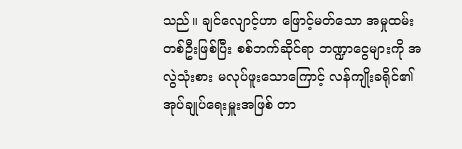သည်။ ချင်လျောင့်ဟာ ဖြောင့်မတ်သော အမှုထမ်း တစ်ဦးဖြစ်ပြီး စစ်ဘက်ဆိုင်ရာ ဘဏ္ဍာငွေများကို အလွဲသုံးစား မလုပ်ဖူးသောကြောင့် လန်ကျိုးခရိုင်၏ အုပ်ချုပ်ရေးမှူးအဖြစ် တာ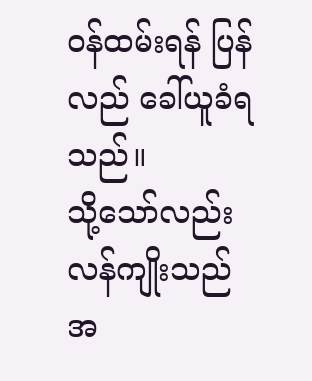ဝန်ထမ်းရန် ပြန်လည် ခေါ်ယူခံရသည်။
သို့သော်လည်း လန်ကျိုးသည် အ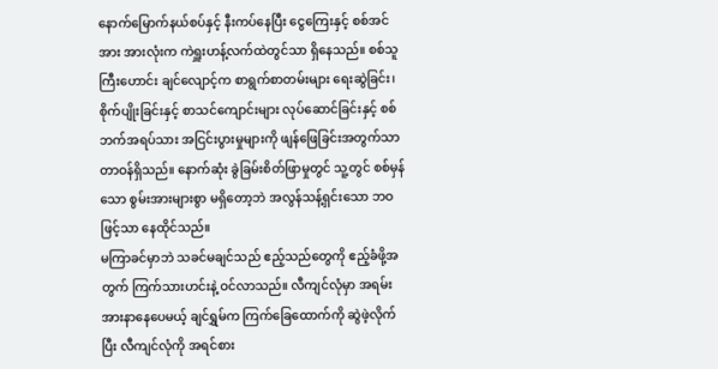နောက်မြောက်နယ်စပ်နှင့် နီးကပ်နေပြီး ငွေကြေးနှင့် စစ်အင်အား အားလုံးက ကဲရှူးဟန့်လက်ထဲတွင်သာ ရှိနေသည်။ စစ်သူကြီးဟောင်း ချင်လျောင့်က စာရွက်စာတမ်းများ ရေးဆွဲခြင်း၊ စိုက်ပျိုးခြင်းနှင့် စာသင်ကျောင်းများ လုပ်ဆောင်ခြင်းနှင့် စစ်ဘက်အရပ်သား အငြင်းပွားမှုများကို ဖျန်ဖြေခြင်းအတွက်သာ တာဝန်ရှိသည်။ နောက်ဆုံး ခွဲခြမ်းစိတ်ဖြာမှုတွင် သူ့တွင် စစ်မှန်သော စွမ်းအားများစွာ မရှိတော့ဘဲ အလွန်သန့်ရှင်းသော ဘဝဖြင့်သာ နေထိုင်သည်။
မကြာခင်မှာဘဲ သခင်မချင်သည် ဧည့်သည်တွေကို ဧည့်ခံဖို့အတွက် ကြက်သားဟင်းနဲ့ ဝင်လာသည်။ လီကျင်လုံမှာ အရမ်းအားနာနေပေမယ့် ချင်ရွှမ်က ကြက်ခြေထောက်ကို ဆွဲဖဲ့လိုက်ပြီး လီကျင်လုံကို အရင်စား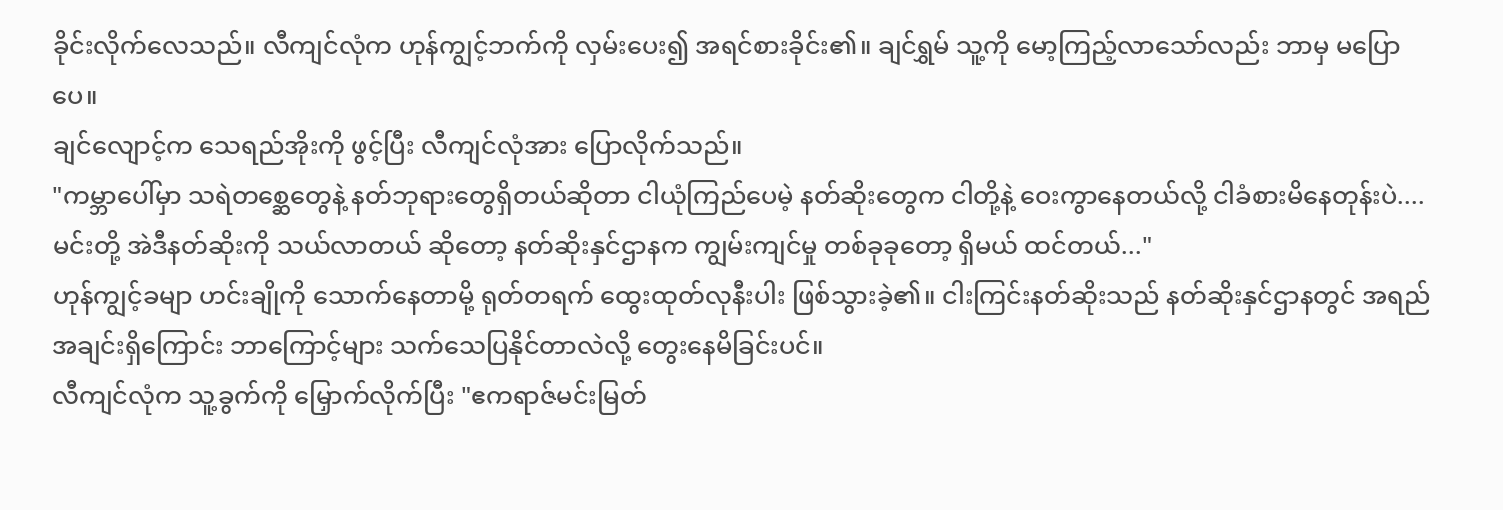ခိုင်းလိုက်လေသည်။ လီကျင်လုံက ဟုန်ကျွင့်ဘက်ကို လှမ်းပေး၍ အရင်စားခိုင်း၏။ ချင်ရွှမ် သူ့ကို မော့ကြည့်လာသော်လည်း ဘာမှ မပြောပေ။
ချင်လျောင့်က သေရည်အိုးကို ဖွင့်ပြီး လီကျင်လုံအား ပြောလိုက်သည်။
"ကမ္ဘာပေါ်မှာ သရဲတစ္ဆေတွေနဲ့ နတ်ဘုရားတွေရှိတယ်ဆိုတာ ငါယုံကြည်ပေမဲ့ နတ်ဆိုးတွေက ငါတို့နဲ့ ဝေးကွာနေတယ်လို့ ငါခံစားမိနေတုန်းပဲ.... မင်းတို့ အဲဒီနတ်ဆိုးကို သယ်လာတယ် ဆိုတော့ နတ်ဆိုးနှင်ဌာနက ကျွမ်းကျင်မှု တစ်ခုခုတော့ ရှိမယ် ထင်တယ်..."
ဟုန်ကျွင့်ခမျာ ဟင်းချိုကို သောက်နေတာမို့ ရုတ်တရက် ထွေးထုတ်လုနီးပါး ဖြစ်သွားခဲ့၏။ ငါးကြင်းနတ်ဆိုးသည် နတ်ဆိုးနှင်ဌာနတွင် အရည်အချင်းရှိကြောင်း ဘာကြောင့်များ သက်သေပြနိုင်တာလဲလို့ တွေးနေမိခြင်းပင်။
လီကျင်လုံက သူ့ခွက်ကို မြှောက်လိုက်ပြီး "ဧကရာဇ်မင်းမြတ်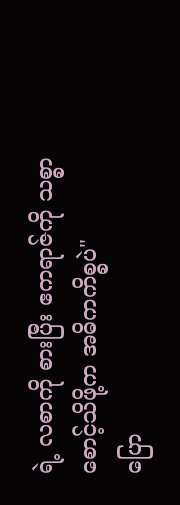ရဲ့ လစာကို စားပြီး ဧကရာဇ်ကို သစ္စာစောင့်သိဖို့က အဓိကကိစ္စပဲ"
ပြော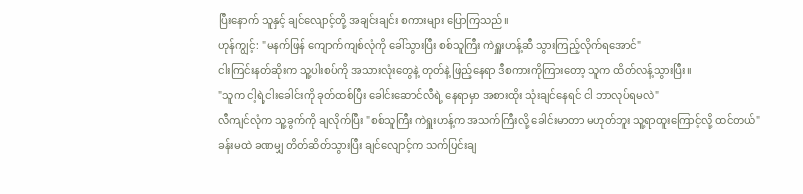ပြီးနောက် သူနှင့် ချင်လျောင့်တို့ အချင်းချင်း စကားများ ပြောကြသည်။
ဟုန်ကျွင့်: "မနက်ဖြန် ကျောက်ကျစ်လုံကို ခေါ်သွားပြီး စစ်သူကြီး ကဲရှူးဟန့်ဆီ သွားကြည့်လိုက်ရအောင်"
ငါးကြင်းနတ်ဆိုးက သူ့ပါးစပ်ကို အသားလုံးတွေနဲ့ တုတ်နဲ့ ဖြည့်နေရာ ဒီစကားကိုကြားတော့ သူက ထိတ်လန့်သွားပြီး။
"သူက ငါ့ရဲ့ငါးခေါင်းကို ခုတ်ထစ်ပြီး ခေါင်းဆောင်လီရဲ့ နေရာမှာ အစားထိုး သုံးချင်နေရင် ငါ ဘာလုပ်ရမလဲ"
လီကျင်လုံက သူ့ခွက်ကို ချလိုက်ပြီး "စစ်သူကြီး ကဲရှူးဟန့်က အသက်ကြီးလို့ ခေါင်းမာတာ မဟုတ်ဘူး သူ့ရာထူးကြောင့်လို့ ထင်တယ်"
ခန်းမထဲ ခဏမျှ တိတ်ဆိတ်သွားပြီး ချင်လျောင့်က သက်ပြင်းချ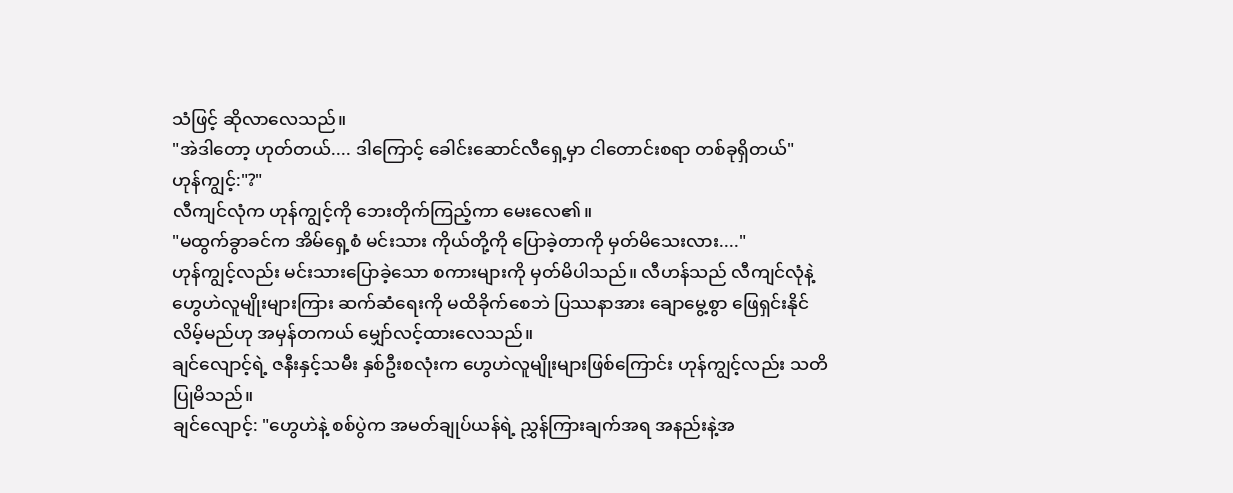သံဖြင့် ဆိုလာလေသည်။
"အဲဒါတော့ ဟုတ်တယ်.... ဒါကြောင့် ခေါင်းဆောင်လီရှေ့မှာ ငါတောင်းစရာ တစ်ခုရှိတယ်"
ဟုန်ကျွင့်:"?"
လီကျင်လုံက ဟုန်ကျွင့်ကို ဘေးတိုက်ကြည့်ကာ မေးလေ၏။
"မထွက်ခွာခင်က အိမ်ရှေ့စံ မင်းသား ကိုယ်တို့ကို ပြောခဲ့တာကို မှတ်မိသေးလား...."
ဟုန်ကျွင့်လည်း မင်းသားပြောခဲ့သော စကားများကို မှတ်မိပါသည်။ လီဟန်သည် လီကျင်လုံနဲ့ ဟွေဟဲလူမျိုးများကြား ဆက်ဆံရေးကို မထိခိုက်စေဘဲ ပြဿနာအား ချောမွေ့စွာ ဖြေရှင်းနိုင်လိမ့်မည်ဟု အမှန်တကယ် မျှော်လင့်ထားလေသည်။
ချင်လျောင့်ရဲ့ ဇနီးနှင့်သမီး နှစ်ဦးစလုံးက ဟွေဟဲလူမျိုးများဖြစ်ကြောင်း ဟုန်ကျွင့်လည်း သတိပြုမိသည်။
ချင်လျောင့်: "ဟွေဟဲနဲ့ စစ်ပွဲက အမတ်ချုပ်ယန်ရဲ့ ညွှန်ကြားချက်အရ အနည်းနဲ့အ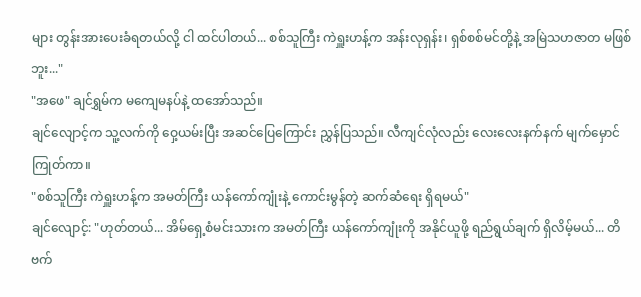များ တွန်းအားပေးခံရတယ်လို့ ငါ ထင်ပါတယ်... စစ်သူကြီး ကဲရှူးဟန့်က အန်းလုရှန်း၊ ရှစ်စစ်မင်တို့နဲ့ အမြဲသဟဇာတ မဖြစ်ဘူး..."
"အဖေ" ချင်ရွှမ်က မကျေမနပ်နဲ့ ထအော်သည်။
ချင်လျောင့်က သူ့လက်ကို ဝှေ့ယမ်းပြီး အဆင်ပြေကြောင်း ညွှန်ပြသည်။ လီကျင်လုံလည်း လေးလေးနက်နက် မျက်မှောင်ကြုတ်ကာ။
"စစ်သူကြီး ကဲရှူးဟန့်က အမတ်ကြီး ယန်ကော်ကျုံးနဲ့ ကောင်းမွန်တဲ့ ဆက်ဆံရေး ရှိရမယ်"
ချင်လျောင့်: "ဟုတ်တယ်... အိမ်ရှေ့စံမင်းသားက အမတ်ကြီး ယန်ကော်ကျုံးကို အနိုင်ယူဖို့ ရည်ရွယ်ချက် ရှိလိမ့်မယ်... တိဗက်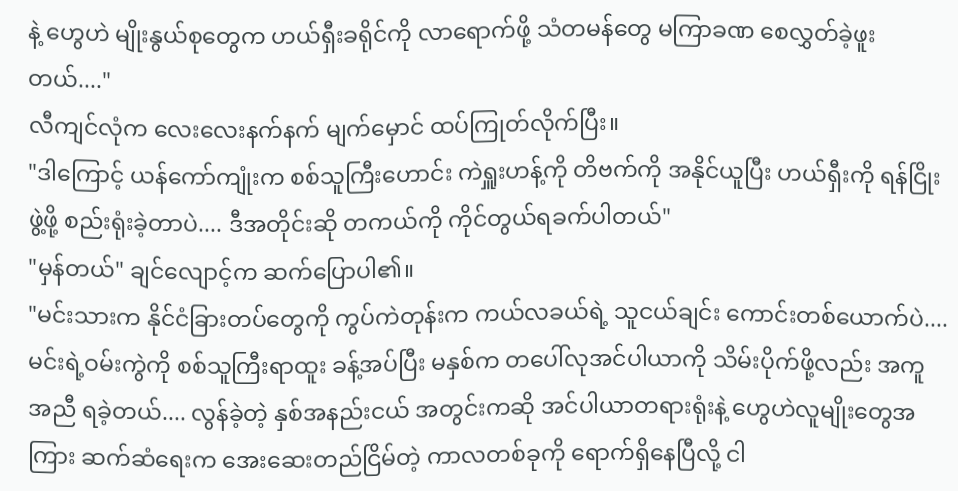နဲ့ ဟွေဟဲ မျိုးနွယ်စုတွေက ဟယ်ရှီးခရိုင်ကို လာရောက်ဖို့ သံတမန်တွေ မကြာခဏ စေလွှတ်ခဲ့ဖူးတယ်...."
လီကျင်လုံက လေးလေးနက်နက် မျက်မှောင် ထပ်ကြုတ်လိုက်ပြီး။
"ဒါကြောင့် ယန်ကော်ကျုံးက စစ်သူကြီးဟောင်း ကဲရှူးဟန့်ကို တိဗက်ကို အနိုင်ယူပြီး ဟယ်ရှီးကို ရန်ငြိုးဖွဲ့ဖို့ စည်းရုံးခဲ့တာပဲ.... ဒီအတိုင်းဆို တကယ်ကို ကိုင်တွယ်ရခက်ပါတယ်"
"မှန်တယ်" ချင်လျောင့်က ဆက်ပြောပါ၏။
"မင်းသားက နိုင်ငံခြားတပ်တွေကို ကွပ်ကဲတုန်းက ကယ်လခယ်ရဲ့ သူငယ်ချင်း ကောင်းတစ်ယောက်ပဲ.... မင်းရဲ့ဝမ်းကွဲကို စစ်သူကြီးရာထူး ခန့်အပ်ပြီး မနှစ်က တပေါ်လုအင်ပါယာကို သိမ်းပိုက်ဖို့လည်း အကူအညီ ရခဲ့တယ်.... လွန်ခဲ့တဲ့ နှစ်အနည်းငယ် အတွင်းကဆို အင်ပါယာတရားရုံးနဲ့ ဟွေဟဲလူမျိုးတွေအကြား ဆက်ဆံရေးက အေးဆေးတည်ငြိမ်တဲ့ ကာလတစ်ခုကို ရောက်ရှိနေပြီလို့ ငါ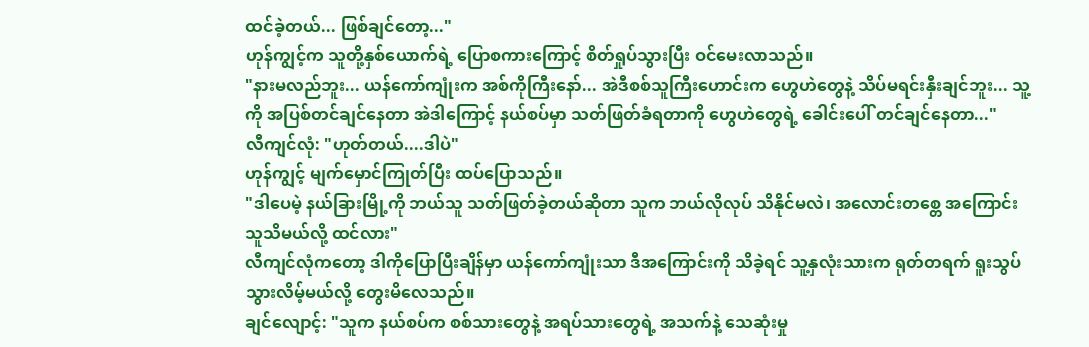ထင်ခဲ့တယ်... ဖြစ်ချင်တော့..."
ဟုန်ကျွင့်က သူတို့နှစ်ယောက်ရဲ့ ပြောစကားကြောင့် စိတ်ရှုပ်သွားပြီး ဝင်မေးလာသည်။
"နားမလည်ဘူး... ယန်ကော်ကျုံးက အစ်ကိုကြီးနော်... အဲဒီစစ်သူကြီးဟောင်းက ဟွေဟဲတွေနဲ့ သိပ်မရင်းနှီးချင်ဘူး... သူ့ကို အပြစ်တင်ချင်နေတာ အဲဒါကြောင့် နယ်စပ်မှာ သတ်ဖြတ်ခံရတာကို ဟွေဟဲတွေရဲ့ ခေါင်းပေါ် တင်ချင်နေတာ..."
လီကျင်လုံ: "ဟုတ်တယ်....ဒါပဲ"
ဟုန်ကျွင့် မျက်မှောင်ကြုတ်ပြီး ထပ်ပြောသည်။
"ဒါပေမဲ့ နယ်ခြားမြို့ကို ဘယ်သူ သတ်ဖြတ်ခဲ့တယ်ဆိုတာ သူက ဘယ်လိုလုပ် သိနိုင်မလဲ၊ အလောင်းတစ္တေ အကြောင်း သူသိမယ်လို့ ထင်လား"
လီကျင်လုံကတော့ ဒါကိုပြောပြီးချိန်မှာ ယန်ကော်ကျုံးသာ ဒီအကြောင်းကို သိခဲ့ရင် သူ့နှလုံးသားက ရုတ်တရက် ရူးသွပ်သွားလိမ့်မယ်လို့ တွေးမိလေသည်။
ချင်လျောင့်: "သူက နယ်စပ်က စစ်သားတွေနဲ့ အရပ်သားတွေရဲ့ အသက်နဲ့ သေဆုံးမှု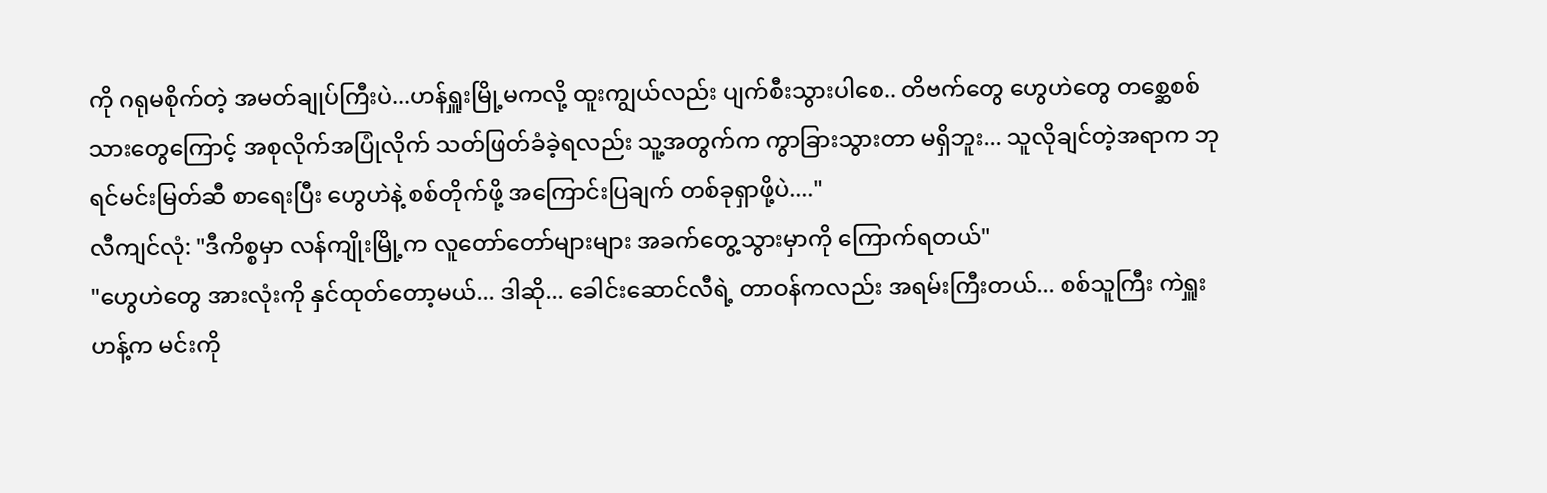ကို ဂရုမစိုက်တဲ့ အမတ်ချုပ်ကြီးပဲ...ဟန်ရှူးမြို့မကလို့ ထူးကျွယ်လည်း ပျက်စီးသွားပါစေ.. တိဗက်တွေ ဟွေဟဲတွေ တစ္ဆေစစ်သားတွေကြောင့် အစုလိုက်အပြုံလိုက် သတ်ဖြတ်ခံခဲ့ရလည်း သူ့အတွက်က ကွာခြားသွားတာ မရှိဘူး... သူလိုချင်တဲ့အရာက ဘုရင်မင်းမြတ်ဆီ စာရေးပြီး ဟွေဟဲနဲ့ စစ်တိုက်ဖို့ အကြောင်းပြချက် တစ်ခုရှာဖို့ပဲ...."
လီကျင်လုံ: "ဒီကိစ္စမှာ လန်ကျိုးမြို့က လူတော်တော်များများ အခက်တွေ့သွားမှာကို ကြောက်ရတယ်"
"ဟွေဟဲတွေ အားလုံးကို နှင်ထုတ်တော့မယ်... ဒါဆို... ခေါင်းဆောင်လီရဲ့ တာဝန်ကလည်း အရမ်းကြီးတယ်... စစ်သူကြီး ကဲရှူးဟန့်က မင်းကို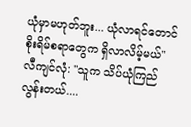ယုံမှာမဟုတ်ဘူး... ယုံလာရင်တောင် စိုးရိမ်စရာတွေက ရှိလာလိမ့်မယ်"
လီကျင်လုံ: "သူက သိပ်ယုံကြည်လွန်းတယ်....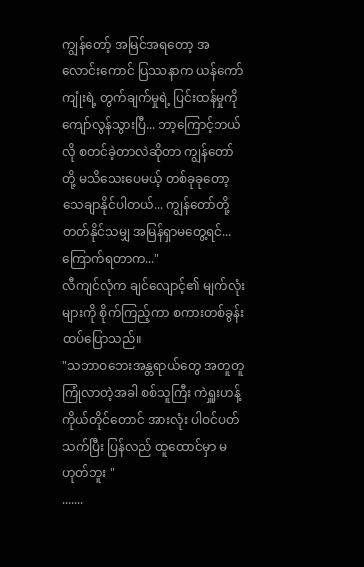ကျွန်တော့် အမြင်အရတော့ အလောင်းကောင် ပြဿနာက ယန်ကော်ကျုံးရဲ့ တွက်ချက်မှုရဲ့ ပြင်းထန်မှုကို ကျော်လွန်သွားပြီ... ဘာ့ကြောင့်ဘယ်လို စတင်ခဲ့တာလဲဆိုတာ ကျွန်တော်တို့ မသိသေးပေမယ့် တစ်ခုခုတော့ သေချာနိုင်ပါတယ်... ကျွန်တော်တို့ တတ်နိုင်သမျှ အမြန်ရှာမတွေ့ရင်... ကြောက်ရတာက..."
လီကျင်လုံက ချင်လျောင့်၏ မျက်လုံးများကို စိုက်ကြည့်ကာ စကားတစ်ခွန်း ထပ်ပြောသည်။
"သဘာဝဘေးအန္တရာယ်တွေ အတူတူ ကြုံလာတဲ့အခါ စစ်သူကြီး ကဲရှူးဟန့် ကိုယ်တိုင်တောင် အားလုံး ပါဝင်ပတ်သက်ပြီး ပြန်လည် ထူထောင်မှာ မဟုတ်ဘူး "
.......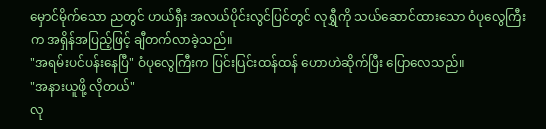မှောင်မိုက်သော ညတွင် ဟယ်ရှီး အလယ်ပိုင်းလွင်ပြင်တွင် လုရွှီကို သယ်ဆောင်ထားသော ဝံပုလွေကြီးက အရှိန်အပြည့်ဖြင့် ချီတက်လာခဲ့သည်။
"အရမ်းပင်ပန်းနေပြီ" ဝံပုလွေကြီးက ပြင်းပြင်းထန်ထန် ဟောဟဲဆိုက်ပြီး ပြောလေသည်။
"အနားယူဖို့ လိုတယ်"
လု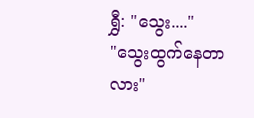ရွှီ: "သွေး...."
"သွေးထွက်နေတာလား"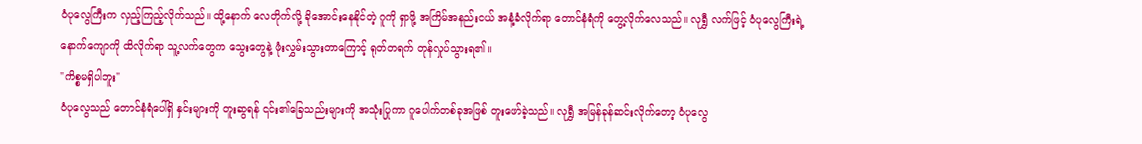ဝံပုလွေကြီးက လှည့်ကြည့်လိုက်သည်။ ထို့နောက် လေတိုက်လို့ ခိုအောင်းနေနိုင်တဲ့ ဂူကို ရှာဖို့ အကြိမ်အနည်းငယ် အနံ့ခံလိုက်ရာ တောင်နံရံကို တွေ့လိုက်လေသည်။ လုရွှီ လက်ဖြင့် ဝံပုလွေကြီးရဲ့ နောက်ကျောကို ထိလိုက်ရာ သူ့လက်တွေက သွေးတွေနဲ့ ဖုံးလွှမ်းသွားတာကြောင့် ရုတ်တရက် တုန်လှုပ်သွားရ၏။
"ကိစ္စမရှိပါဘူး"
ဝံပုလွေသည် တောင်နံရံပေါ်ရှိ နှင်းများကို တူးဆွရန် ၎င်း၏ခြေသည်းများကို အသုံးပြုကာ ဂူပေါက်တစ်ခုအဖြစ် တူးဖော်ခဲ့သည်။ လုရွှီ အမြန်ခုန်ဆင်းလိုက်တော့ ဝံပုလွေ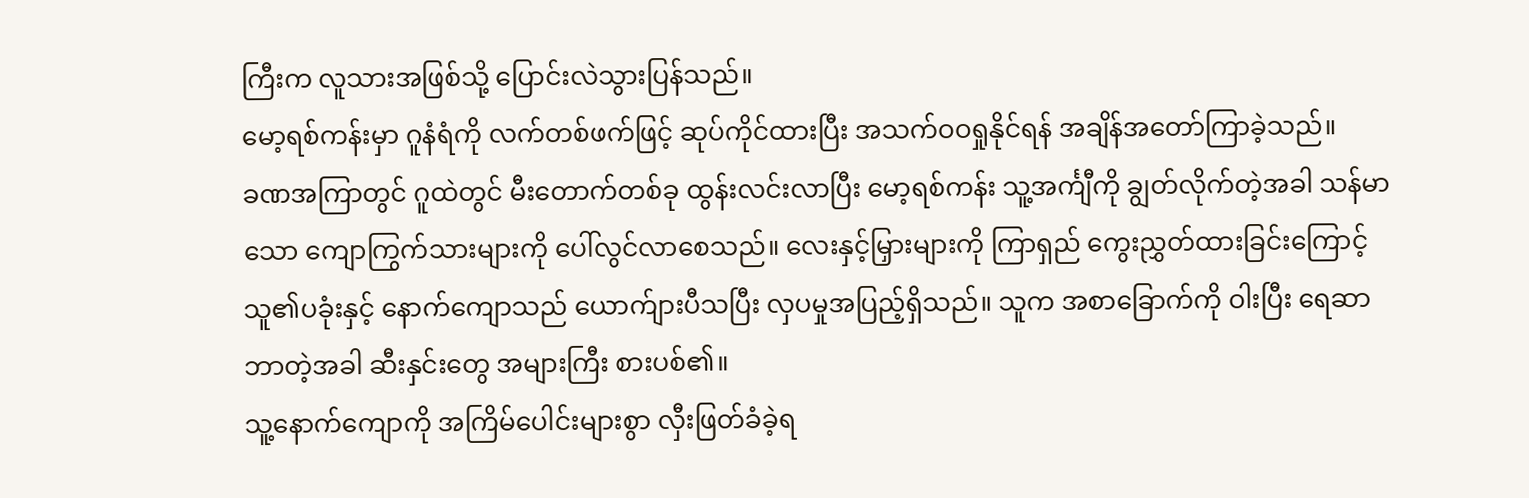ကြီးက လူသားအဖြစ်သို့ ပြောင်းလဲသွားပြန်သည်။
မော့ရစ်ကန်းမှာ ဂူနံရံကို လက်တစ်ဖက်ဖြင့် ဆုပ်ကိုင်ထားပြီး အသက်ဝဝရှုနိုင်ရန် အချိန်အတော်ကြာခဲ့သည်။
ခဏအကြာတွင် ဂူထဲတွင် မီးတောက်တစ်ခု ထွန်းလင်းလာပြီး မော့ရစ်ကန်း သူ့အင်္ကျီကို ချွတ်လိုက်တဲ့အခါ သန်မာသော ကျောကြွက်သားများကို ပေါ်လွင်လာစေသည်။ လေးနှင့်မြှားများကို ကြာရှည် ကွေးညွှတ်ထားခြင်းကြောင့် သူ၏ပခုံးနှင့် နောက်ကျောသည် ယောက်ျားပီသပြီး လှပမှုအပြည့်ရှိသည်။ သူက အစာခြောက်ကို ဝါးပြီး ရေဆာဘာတဲ့အခါ ဆီးနှင်းတွေ အများကြီး စားပစ်၏။
သူ့နောက်ကျောကို အကြိမ်ပေါင်းများစွာ လှီးဖြတ်ခံခဲ့ရ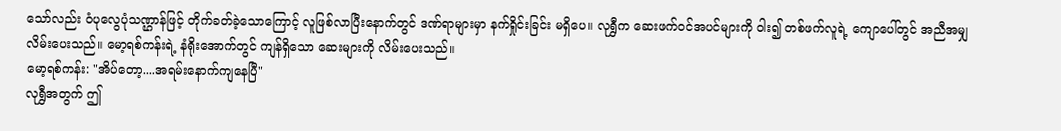သော်လည်း ဝံပုလွေပုံသဏ္ဌာန်ဖြင့် တိုက်ခတ်ခဲ့သောကြောင့် လူဖြစ်လာပြီးနောက်တွင် ဒဏ်ရာများမှာ နက်ရှိုင်းခြင်း မရှိပေ။ လုရွှီက ဆေးဖက်ဝင်အပင်များကို ဝါး၍ တစ်ဖက်လူရဲ့ ကျောပေါ်တွင် အညီအမျှ လိမ်းပေးသည်။ မော့ရစ်ကန်းရဲ့ နံရိုးအောက်တွင် ကျန်ရှိသော ဆေးများကို လိမ်းပေးသည်။
မော့ရစ်ကန်း: "အိပ်တော့....အရမ်းနောက်ကျနေပြီ"
လုရွှီအတွက် ဤ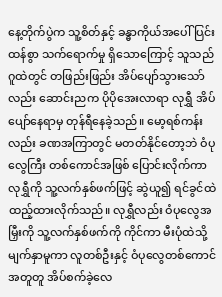နေ့တိုက်ပွဲက သူ့စိတ်နှင့် ခန္ဓာကိုယ်အပေါ် ပြင်းထန်စွာ သက်ရောက်မှု ရှိသောကြောင့် သူသည် ဂူထဲတွင် တဖြည်းဖြည်း အိပ်ပျော်သွားသော်လည်း ဆောင်းညက ပိုပိုအေးလာရာ လုရွှီ အိပ်ပျော်နေရာမှ တုန်ရီနေခဲ့သည်။ မော့ရစ်ကန်းလည်း ခဏအကြာတွင် မတတ်နိုင်တော့ဘဲ ဝံပုလွေကြီး တစ်ကောင်အဖြစ် ပြောင်းလိုက်ကာ လုရွှီကို သူ့လက်နှစ်ဖက်ဖြင့် ဆွဲယူ၍ ရင်ခွင်ထဲ ထည့်ထားလိုက်သည်။ လုရွှီလည်း ဝံပုလွေအမြှီးကို သူ့လက်နှစ်ဖက်ကို ကိုင်ကာ မီးပုံထဲသို့ မျက်နှာမူကာ လူတစ်ဦးနှင့် ဝံပုလွေတစ်ကောင် အတူတူ အိပ်စက်ခဲ့လေ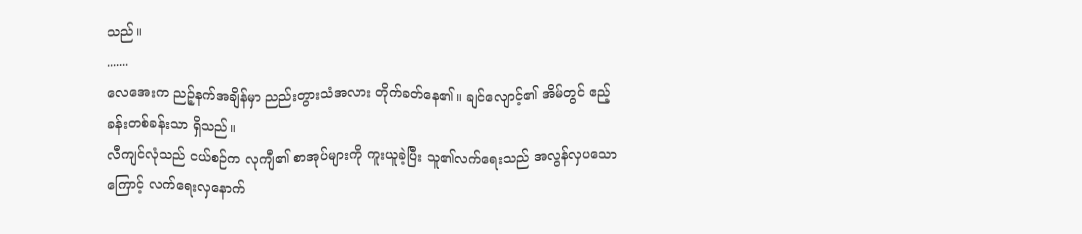သည်။
.......
လေအေးက ညဉ့်နက်အချိန်မှာ ညည်းတွားသံအလား တိုက်ခတ်နေ၏။ ချင်လျောင့်၏ အိမ်တွင် ဧည့်ခန်းတစ်ခန်းသာ ရှိသည်။
လီကျင်လုံသည် ငယ်စဉ်က လုကျီ၏ စာအုပ်များကို ကူးယူခဲ့ပြီး သူ၏လက်ရေးသည် အလွန်လှပသောကြောင့် လက်ရေးလှနောက်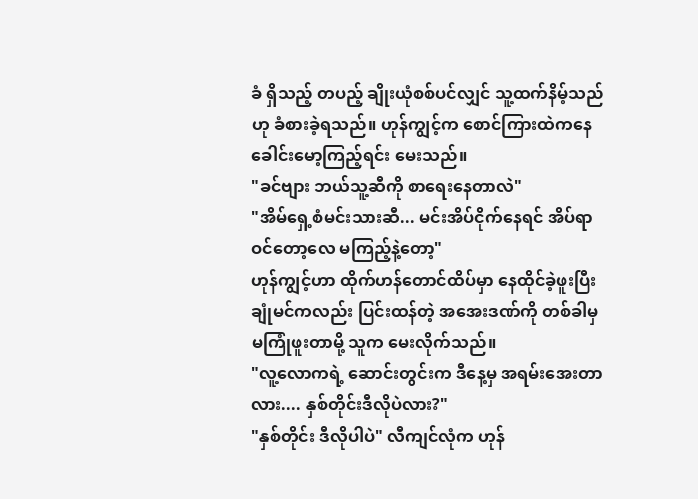ခံ ရှိသည့် တပည့် ချိုးယုံစစ်ပင်လျှင် သူ့ထက်နိမ့်သည်ဟု ခံစားခဲ့ရသည်။ ဟုန်ကျွင့်က စောင်ကြားထဲကနေ ခေါင်းမော့ကြည့်ရင်း မေးသည်။
"ခင်ဗျား ဘယ်သူ့ဆီကို စာရေးနေတာလဲ"
"အိမ်ရှေ့စံမင်းသားဆီ... မင်းအိပ်ငိုက်နေရင် အိပ်ရာဝင်တော့လေ မကြည့်နဲ့တော့"
ဟုန်ကျွင့်ဟာ ထိုက်ဟန်တောင်ထိပ်မှာ နေထိုင်ခဲ့ဖူးပြီး ချုံမင်ကလည်း ပြင်းထန်တဲ့ အအေးဒဏ်ကို တစ်ခါမှ မကြုံဖူးတာမို့ သူက မေးလိုက်သည်။
"လူ့လောကရဲ့ ဆောင်းတွင်းက ဒီနေ့မှ အရမ်းအေးတာလား.... နှစ်တိုင်းဒီလိုပဲလား?"
"နှစ်တိုင်း ဒီလိုပါပဲ" လီကျင်လုံက ဟုန်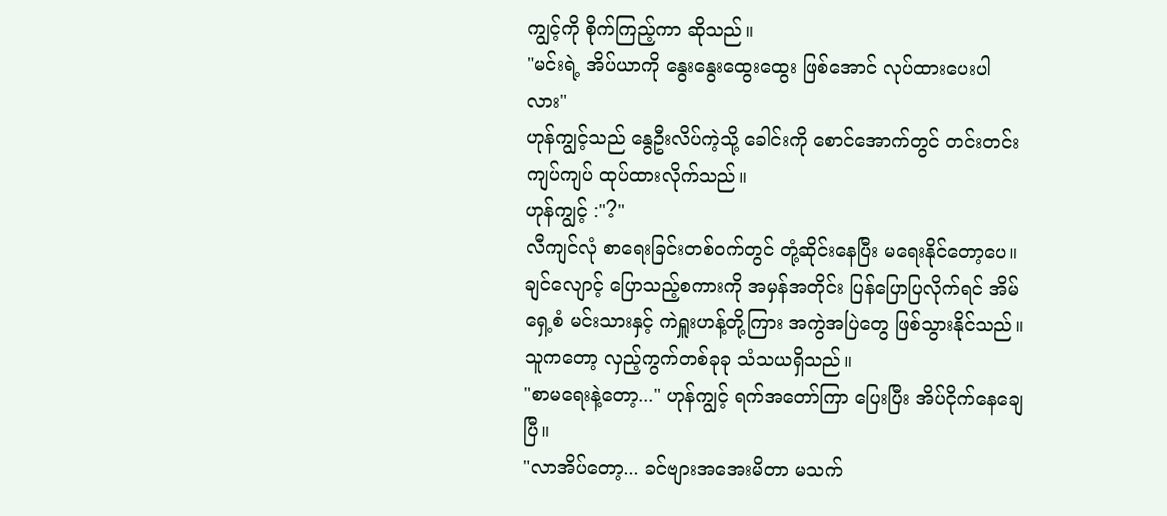ကျွင့်ကို စိုက်ကြည့်ကာ ဆိုသည်။
"မင်းရဲ့ အိပ်ယာကို နွေးနွေးထွေးထွေး ဖြစ်အောင် လုပ်ထားပေးပါလား"
ဟုန်ကျွင့်သည် နွေဦးလိပ်ကဲ့သို့ ခေါင်းကို စောင်အောက်တွင် တင်းတင်းကျပ်ကျပ် ထုပ်ထားလိုက်သည်။
ဟုန်ကျွင့် :"?"
လီကျင်လုံ စာရေးခြင်းတစ်ဝက်တွင် တုံ့ဆိုင်းနေပြီး မရေးနိုင်တော့ပေ။ ချင်လျောင့် ပြောသည့်စကားကို အမှန်အတိုင်း ပြန်ပြောပြလိုက်ရင် အိမ်ရှေ့စံ မင်းသားနှင့် ကဲရှူးဟန့်တို့ကြား အကွဲအပြဲတွေ ဖြစ်သွားနိုင်သည်။ သူကတော့ လှည့်ကွက်တစ်ခုခု သံသယရှိသည်။
"စာမရေးနဲ့တော့..." ဟုန်ကျွင့် ရက်အတော်ကြာ ပြေးပြီး အိပ်ငိုက်နေချေပြီ။
"လာအိပ်တော့... ခင်ဗျားအအေးမိတာ မသက်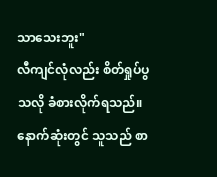သာသေးဘူး"
လီကျင်လုံလည်း စိတ်ရှုပ်ပွသလို ခံစားလိုက်ရသည်။ နောက်ဆုံးတွင် သူသည် စာ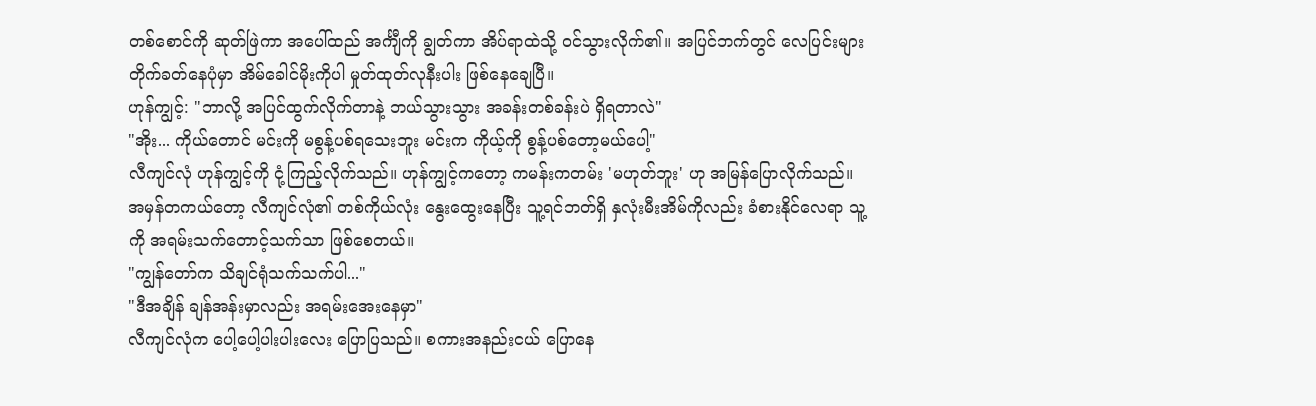တစ်စောင်ကို ဆုတ်ဖြဲကာ အပေါ်ထည် အင်္ကျီကို ချွတ်ကာ အိပ်ရာထဲသို့ ဝင်သွားလိုက်၏။ အပြင်ဘက်တွင် လေပြင်းများ တိုက်ခတ်နေပုံမှာ အိမ်ခေါင်မိုးကိုပါ မှုတ်ထုတ်လုနီးပါး ဖြစ်နေချေပြီ။
ဟုန်ကျွင့်: "ဘာလို့ အပြင်ထွက်လိုက်တာနဲ့ ဘယ်သွားသွား အခန်းတစ်ခန်းပဲ ရှိရတာလဲ"
"အိုး... ကိုယ်တောင် မင်းကို မစွန့်ပစ်ရသေးဘူး မင်းက ကိုယ့်ကို စွန့်ပစ်တော့မယ်ပေါ့"
လီကျင်လုံ ဟုန်ကျွင့်ကို ငုံ့ကြည့်လိုက်သည်။ ဟုန်ကျွင့်ကတော့ ကမန်းကတမ်း 'မဟုတ်ဘူး' ဟု အမြန်ပြောလိုက်သည်။ အမှန်တကယ်တော့ လီကျင်လုံ၏ တစ်ကိုယ်လုံး နွေးထွေးနေပြီး သူ့ရင်ဘတ်ရှိ နှလုံးမီးအိမ်ကိုလည်း ခံစားနိုင်လေရာ သူ့ကို အရမ်းသက်တောင့်သက်သာ ဖြစ်စေတယ်။
"ကျွန်တော်က သိချင်ရုံသက်သက်ပါ..."
"ဒီအချိန် ချန်အန်းမှာလည်း အရမ်းအေးနေမှာ"
လီကျင်လုံက ပေါ့ပေါ့ပါးပါးလေး ပြောပြသည်။ စကားအနည်းငယ် ပြောနေ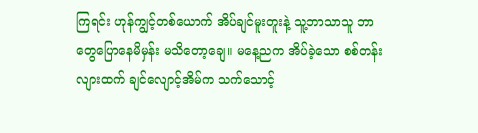ကြရင်း ဟုန်ကျွင့်တစ်ယောက် အိပ်ချင်မူးတူးနဲ့ သူ့ဘာသာသူ ဘာတွေပြောနေမိမှန်း မသိတော့ချေ။ မနေ့ညက အိပ်ခဲ့သော စစ်တန်းလျားထက် ချင်လျောင့်အိမ်က သက်သောင့်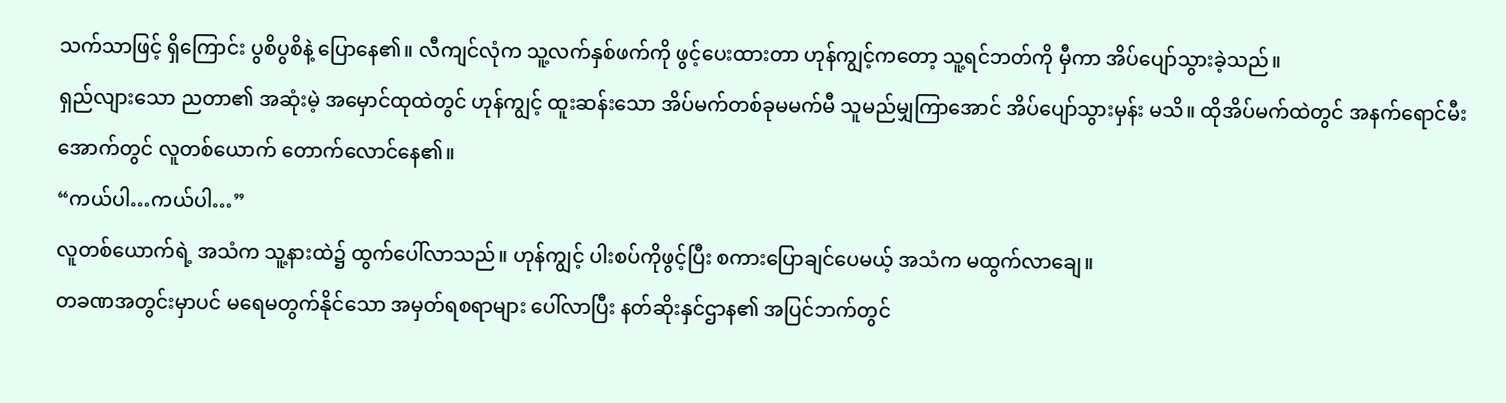သက်သာဖြင့် ရှိကြောင်း ပွစိပွစိနဲ့ ပြောနေ၏။ လီကျင်လုံက သူ့လက်နှစ်ဖက်ကို ဖွင့်ပေးထားတာ ဟုန်ကျွင့်ကတော့ သူ့ရင်ဘတ်ကို မှီကာ အိပ်ပျော်သွားခဲ့သည်။
ရှည်လျားသော ညတာ၏ အဆုံးမဲ့ အမှောင်ထုထဲတွင် ဟုန်ကျွင့် ထူးဆန်းသော အိပ်မက်တစ်ခုမမက်မီ သူမည်မျှကြာအောင် အိပ်ပျော်သွားမှန်း မသိ။ ထိုအိပ်မက်ထဲတွင် အနက်ရောင်မီးအောက်တွင် လူတစ်ယောက် တောက်လောင်နေ၏။
“ကယ်ပါ…ကယ်ပါ…”
လူတစ်ယောက်ရဲ့ အသံက သူ့နားထဲ၌ ထွက်ပေါ်လာသည်။ ဟုန်ကျွင့် ပါးစပ်ကိုဖွင့်ပြီး စကားပြောချင်ပေမယ့် အသံက မထွက်လာချေ။
တခဏအတွင်းမှာပင် မရေမတွက်နိုင်သော အမှတ်ရစရာများ ပေါ်လာပြီး နတ်ဆိုးနှင်ဌာန၏ အပြင်ဘက်တွင်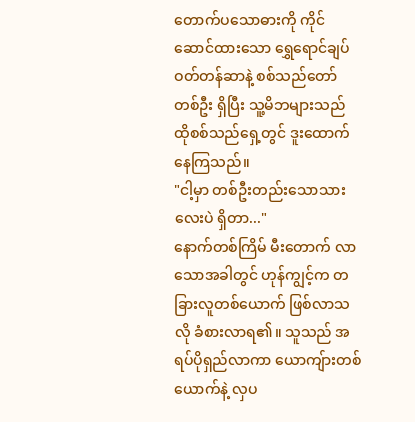တောက်ပသောဓားကို ကိုင်ဆောင်ထားသော ရွှေရောင်ချပ်ဝတ်တန်ဆာနဲ့ စစ်သည်တော်တစ်ဦး ရှိပြီး သူ့မိဘများသည် ထိုစစ်သည်ရှေ့တွင် ဒူးထောက်နေကြသည်။
"ငါ့မှာ တစ်ဦးတည်းသောသားလေးပဲ ရှိတာ..."
နောက်တစ်ကြိမ် မီးတောက် လာသောအခါတွင် ဟုန်ကျွင့်က တခြားလူတစ်ယောက် ဖြစ်လာသလို ခံစားလာရ၏။ သူသည် အရပ်ပိုရှည်လာကာ ယောကျ်ားတစ်ယောက်နဲ့ လှပ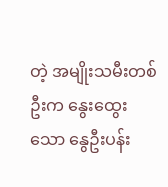တဲ့ အမျိုးသမီးတစ်ဦးက နွေးထွေးသော နွေဦးပန်း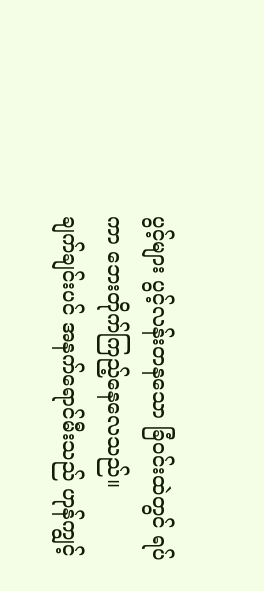ပွင့်များ ပွင့်လန်းတနသော ခြံဝင်းထဲတွင် ရပ်ကာ ဘေးတိုက်ကြည့်နေလေသည်။
ချက်ချင်းပင် အနက်ရောင်မီးသည် ဟုန်ကျွင့်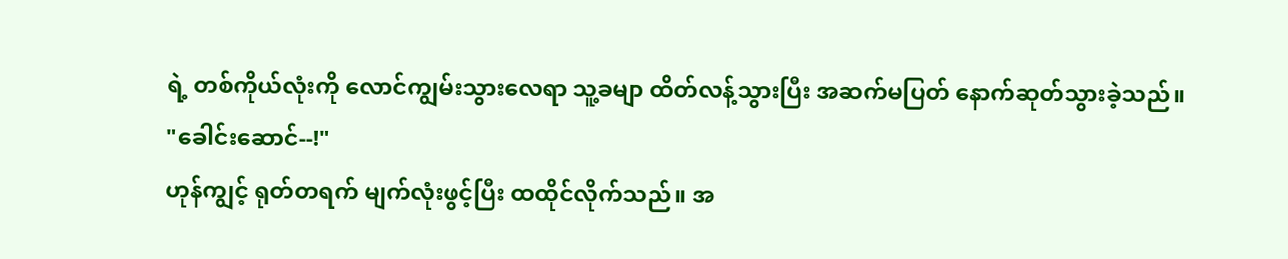ရဲ့ တစ်ကိုယ်လုံးကို လောင်ကျွမ်းသွားလေရာ သူ့ခမျာ ထိတ်လန့်သွားပြီး အဆက်မပြတ် နောက်ဆုတ်သွားခဲ့သည်။
"ခေါင်းဆောင်--!"
ဟုန်ကျွင့် ရုတ်တရက် မျက်လုံးဖွင့်ပြီး ထထိုင်လိုက်သည်။ အ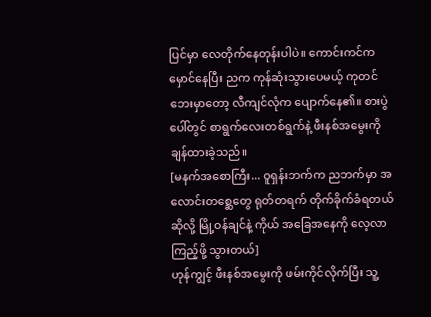ပြင်မှာ လေတိုက်နေတုန်းပါပဲ။ ကောင်းကင်က မှောင်နေပြီး ညက ကုန်ဆုံးသွားပေမယ့် ကုတင်ဘေးမှာတော့ လီကျင်လုံက ပျောက်နေ၏။ စားပွဲပေါ်တွင် စာရွက်လေးတစ်ရွက်နဲ့ ဖီးနစ်အမွေးကို ချန်ထားခဲ့သည်။
[မနက်အစောကြီး... ဝူရှန်းဘက်က ညဘက်မှာ အလောင်းတစ္ဆေတွေ ရုတ်တရက် တိုက်ခိုက်ခံရတယ်ဆိုလို့ မြို့ဝန်ချင်နဲ့ ကိုယ် အခြေအနေကို လေ့လာကြည့်ဖို့ သွားတယ်]
ဟုန်ကျွင့် ဖီးနစ်အမွေးကို ဖမ်းကိုင်လိုက်ပြီး သူ့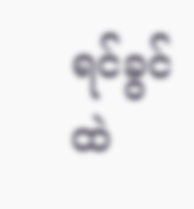ရင်ခွင်ထဲ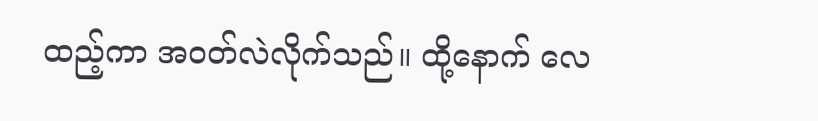ထည့်ကာ အဝတ်လဲလိုက်သည်။ ထို့နောက် လေ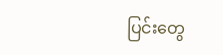ပြင်းတွေ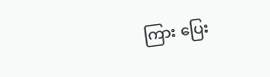ကြား ပြေး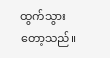ထွက်သွားတော့သည်။